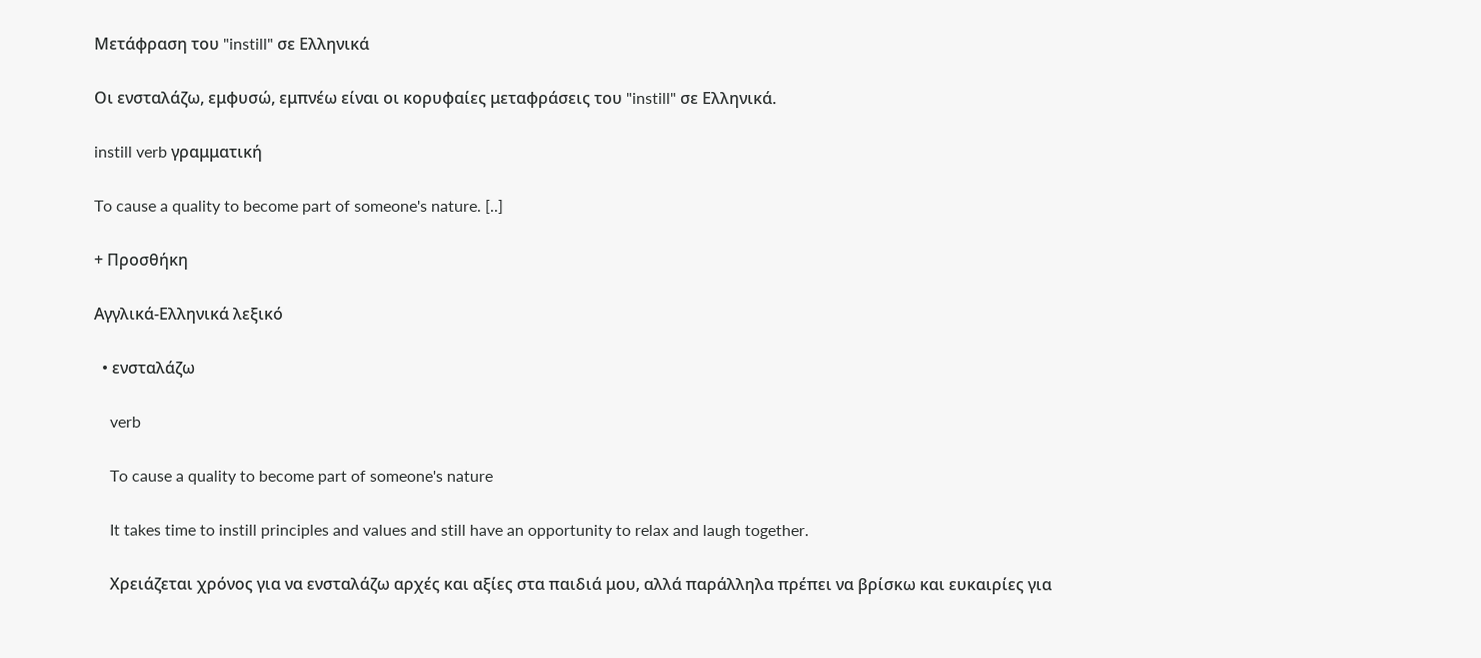Μετάφραση του "instill" σε Ελληνικά

Οι ενσταλάζω, εμφυσώ, εμπνέω είναι οι κορυφαίες μεταφράσεις του "instill" σε Ελληνικά.

instill verb γραμματική

To cause a quality to become part of someone's nature. [..]

+ Προσθήκη

Αγγλικά-Ελληνικά λεξικό

  • ενσταλάζω

    verb

    To cause a quality to become part of someone's nature

    It takes time to instill principles and values and still have an opportunity to relax and laugh together.

    Χρειάζεται χρόνος για να ενσταλάζω αρχές και αξίες στα παιδιά μου, αλλά παράλληλα πρέπει να βρίσκω και ευκαιρίες για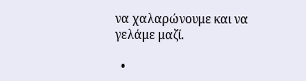να χαλαρώνουμε και να γελάμε μαζί.

  •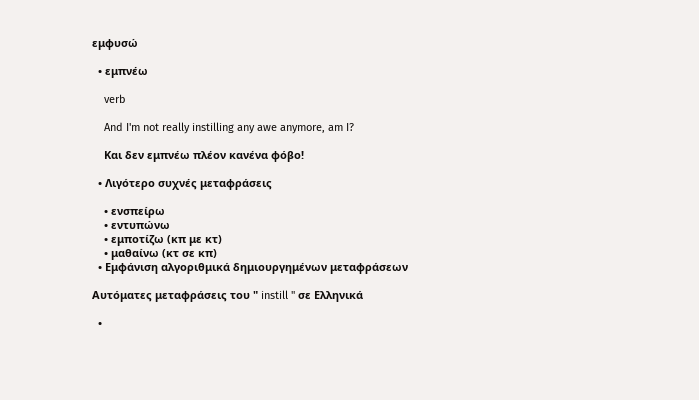εμφυσώ

  • εμπνέω

    verb

    And I'm not really instilling any awe anymore, am I?

    Και δεν εμπνέω πλέον κανένα φόβο!

  • Λιγότερο συχνές μεταφράσεις

    • ενσπείρω
    • εντυπώνω
    • εμποτίζω (κπ με κτ)
    • μαθαίνω (κτ σε κπ)
  • Εμφάνιση αλγοριθμικά δημιουργημένων μεταφράσεων

Αυτόματες μεταφράσεις του " instill " σε Ελληνικά

  •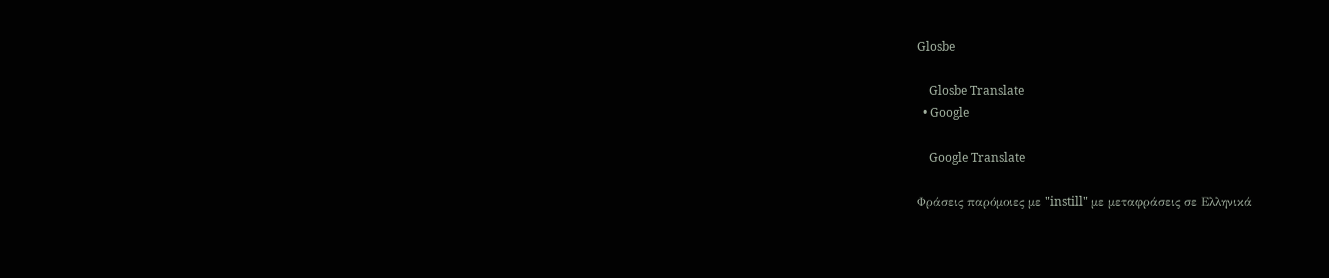Glosbe

    Glosbe Translate
  • Google

    Google Translate

Φράσεις παρόμοιες με "instill" με μεταφράσεις σε Ελληνικά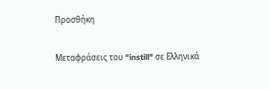Προσθήκη

Μεταφράσεις του "instill" σε Ελληνικά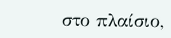στο πλαίσιο,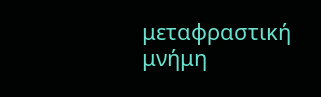μεταφραστική μνήμη